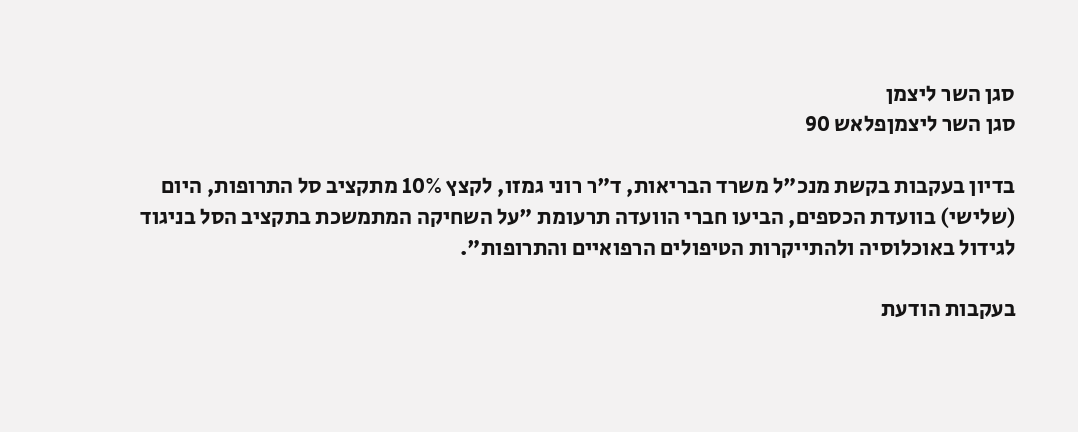סגן השר ליצמן
סגן השר ליצמןפלאש 90

בדיון בעקבות בקשת מנכ"ל משרד הבריאות, ד"ר רוני גמזו, לקצץ 10% מתקציב סל התרופות, היום (שלישי) בוועדת הכספים, הביעו חברי הוועדה תרעומת "על השחיקה המתמשכת בתקציב הסל בניגוד לגידול באוכלוסיה ולהתייקרות הטיפולים הרפואיים והתרופות".

בעקבות הודעת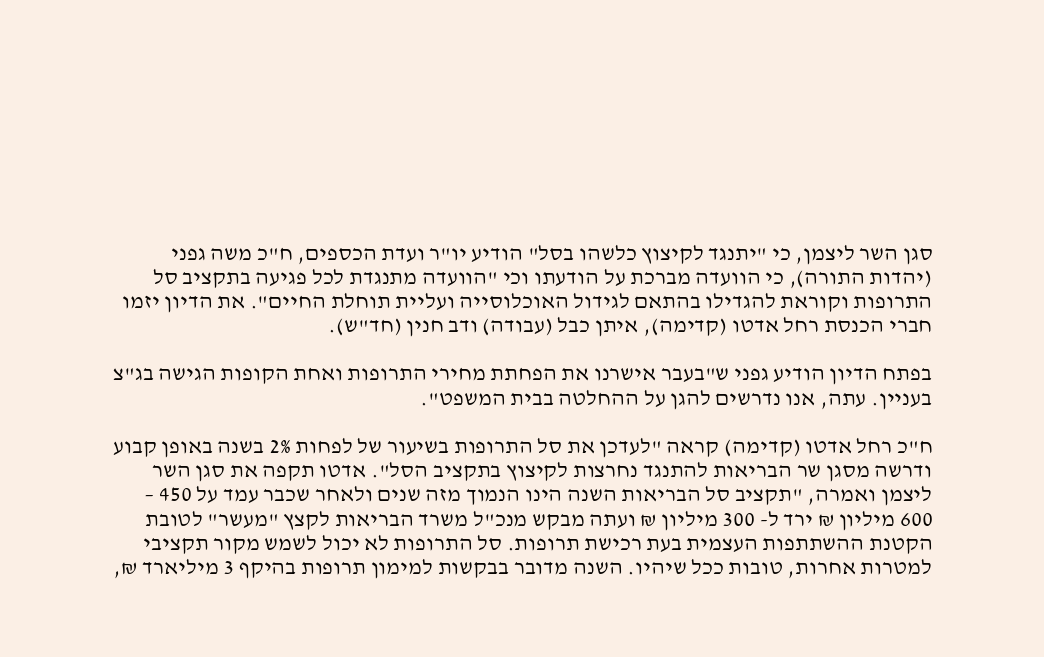סגן השר ליצמן, כי "יתנגד לקיצוץ כלשהו בסל" הודיע יו"ר ועדת הכספים, ח"כ משה גפני (יהדות התורה), כי הוועדה מברכת על הודעתו וכי "הוועדה מתנגדת לכל פגיעה בתקציב סל התרופות וקוראת להגדילו בהתאם לגידול האוכלוסייה ועליית תוחלת החיים". את הדיון יזמו חברי הכנסת רחל אדטו (קדימה), איתן כבל (עבודה) ודב חנין (חד"ש).

בפתח הדיון הודיע גפני ש"בעבר אישרנו את הפחתת מחירי התרופות ואחת הקופות הגישה בג"צ בעניין. עתה, אנו נדרשים להגן על ההחלטה בבית המשפט".

ח"כ רחל אדטו (קדימה) קראה "לעדכן את סל התרופות בשיעור של לפחות 2% בשנה באופן קבוע ודרשה מסגן שר הבריאות להתנגד נחרצות לקיצוץ בתקציב הסל". אדטו תקפה את סגן השר ליצמן ואמרה, "תקציב סל הבריאות השנה הינו הנמוך מזה שנים ולאחר שכבר עמד על 450 – 600 מיליון ₪ ירד ל- 300 מיליון ₪ ועתה מבקש מנכ"ל משרד הבריאות לקצץ "מעשר" לטובת הקטנת ההשתתפות העצמית בעת רכישת תרופות. סל התרופות לא יכול לשמש מקור תקציבי למטרות אחרות, טובות ככל שיהיו. השנה מדובר בבקשות למימון תרופות בהיקף 3 מיליארד ₪,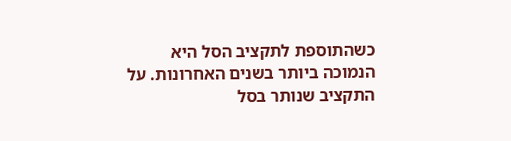כשהתוספת לתקציב הסל היא הנמוכה ביותר בשנים האחרונות. על התקציב שנותר בסל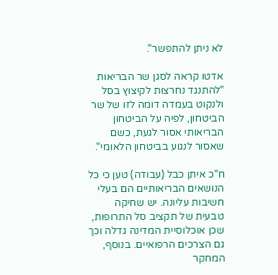לא ניתן להתפשר".

אדטו קראה לסגן שר הבריאות "להתנגד נחרצות לקיצוץ בסל ולנקוט בעמדה דומה לזו של שר הביטחון, לפיה על הביטחון הבריאותי אסור לגעת, כשם שאסור לנגוע בביטחון הלאומי".

ח"כ איתן כבל (עבודה) טען כי כל הנושאים הבריאותיים הם בעלי חשיבות עליונה. יש שחיקה טבעית של תקציב סל התרופות, שכן אוכלוסיית המדינה גדלה וכך גם הצרכים הרפואיים. בנוסף, המחקר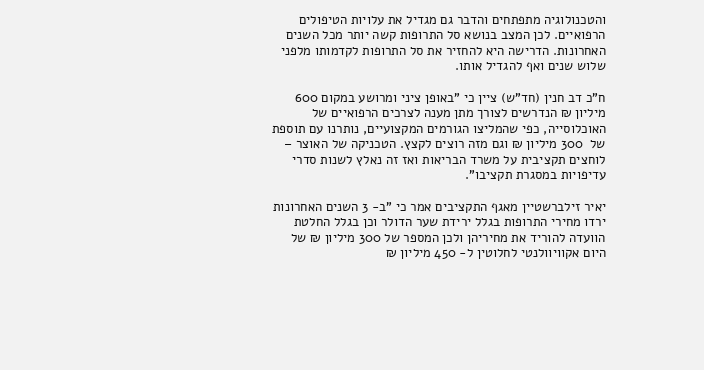והטכנולוגיה מתפתחים והדבר גם מגדיל את עלויות הטיפולים הרפואיים. לכן המצב בנושא סל התרופות קשה יותר מכל השנים האחרונות. הדרישה היא להחזיר את סל התרופות לקדמותו מלפני שלוש שנים ואף להגדיל אותו.

ח"כ דב חנין (חד"ש) ציין כי "באופן ציני ומרושע במקום 600 מיליון ₪ הנדרשים לצורך מתן מענה לצרכים הרפואיים של האוכלוסייה, כפי שהמליצו הגורמים המקצועיים, נותרנו עם תוספת של  300 מיליון ₪ וגם מזה רוצים לקצץ. הטכניקה של האוצר – לוחצים תקציבית על משרד הבריאות ואז זה נאלץ לשנות סדרי עדיפויות במסגרת תקציבו".

יאיר זילברשטיין מאגף התקציבים אמר כי "ב- 3 השנים האחרונות ירדו מחירי התרופות בגלל ירידת שער הדולר וכן בגלל החלטת הוועדה להוריד את מחיריהן ולכן המספר של 300 מיליון ₪ של היום אקוויוולנטי לחלוטין ל- 450 מיליון ₪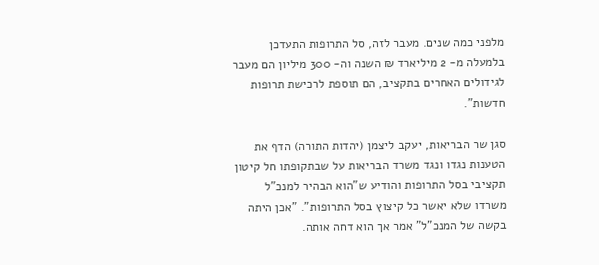מלפני כמה שנים. מעבר לזה, סל התרופות התעדכן בלמעלה מ- 2 מיליארד ₪ השנה וה- 300 מיליון הם מעבר לגידולים האחרים בתקציב, הם תוספת לרכישת תרופות חדשות".

סגן שר הבריאות, יעקב ליצמן (יהדות התורה) הדף את הטענות נגדו ונגד משרד הבריאות על שבתקופתו חל קיטון תקציבי בסל התרופות והודיע ש"הוא הבהיר למנכ"ל משרדו שלא יאשר כל קיצוץ בסל התרופות". "אכן היתה בקשה של המנכ"ל" אמר אך הוא דחה אותה.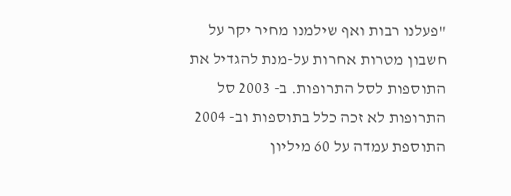"פעלנו רבות ואף שילמנו מחיר יקר על חשבון מטרות אחרות על-מנת להגדיל את התוספות לסל התרופות. ב- 2003 סל התרופות לא זכה כלל בתוספות וב- 2004 התוספת עמדה על 60 מיליון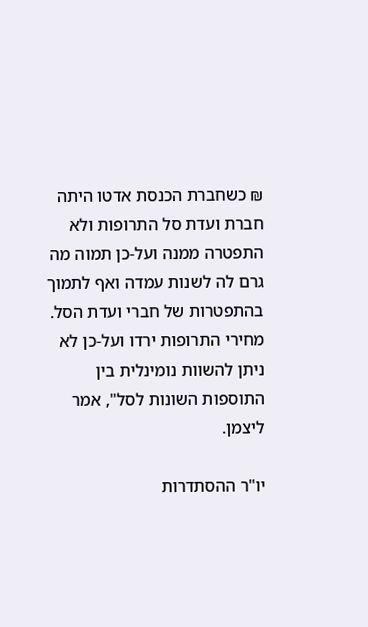₪ כשחברת הכנסת אדטו היתה חברת ועדת סל התרופות ולא התפטרה ממנה ועל-כן תמוה מה גרם לה לשנות עמדה ואף לתמוך בהתפטרות של חברי ועדת הסל. מחירי התרופות ירדו ועל-כן לא ניתן להשוות נומינלית בין התוספות השונות לסל", אמר ליצמן.

יו"ר ההסתדרות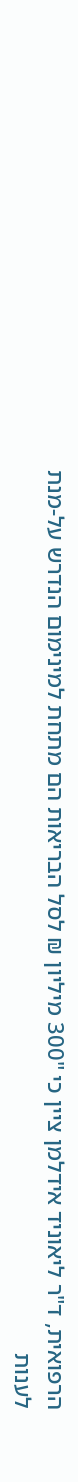הרפואית, ד"ר ליאוניד אידלמן ציין כי "300 מיליון ₪ לסל הבריאות הם מתחת למינימום הנדרש על-מנת לענות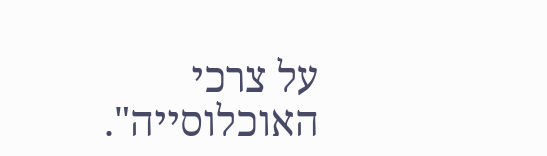על צרכי האוכלוסייה".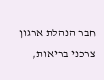חבר הנהלת ארגון צרכני בריאות,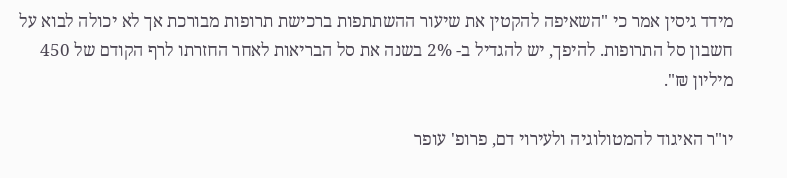מידד גיסין אמר כי "השאיפה להקטין את שיעור ההשתתפות ברכישת תרופות מבורכת אך לא יכולה לבוא על חשבון סל התרופות. להיפך, יש להגדיל ב- 2% בשנה את סל הבריאות לאחר החזרתו לרף הקודם של 450 מיליון ₪".

יו"ר האיגוד להמטולוגיה ולעירוי דם, פרופ' עופר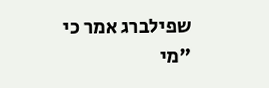שפילברג אמר כי "מי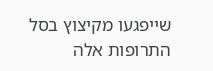שייפגעו מקיצוץ בסל התרופות אלה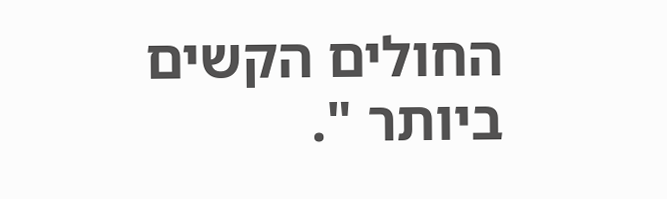החולים הקשים ביותר ".